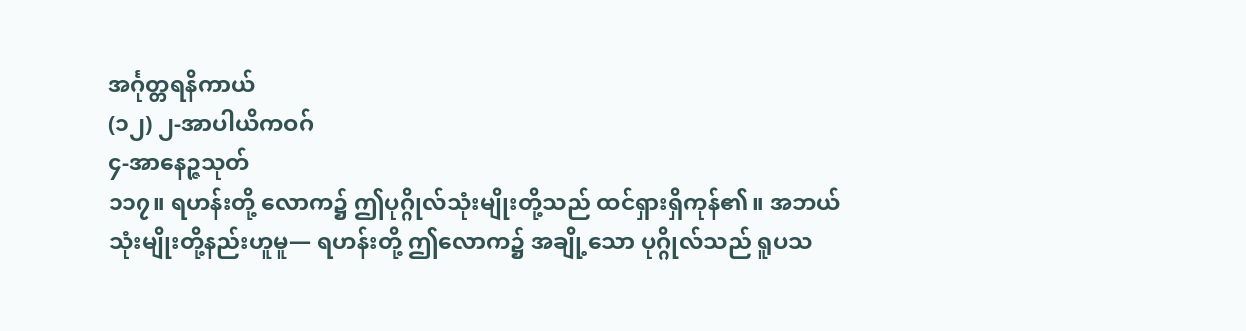အင်္ဂုတ္တရနိကာယ်
(၁၂) ၂-အာပါယိကဝဂ်
၄-အာနေဉ္ဇသုတ်
၁၁၇။ ရဟန်းတို့ လောက၌ ဤပုဂ္ဂိုလ်သုံးမျိုးတို့သည် ထင်ရှားရှိကုန်၏။ အဘယ်သုံးမျိုးတို့နည်းဟူမူ— ရဟန်းတို့ ဤလောက၌ အချို့သော ပုဂ္ဂိုလ်သည် ရူပသ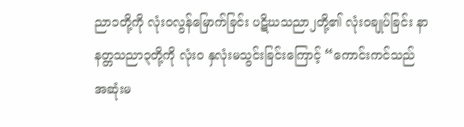ညာ၁တို့ကို လုံးဝလွန်မြောက်ခြင်း ပဋိဃသညာ၂တို့၏ လုံးဝချုပ်ခြင်း နာနတ္တသညာ၃တို့ကို လုံးဝ နှလုံးမသွင်းခြင်းကြောင့် “ကောင်းကင်သည် အဆုံးမ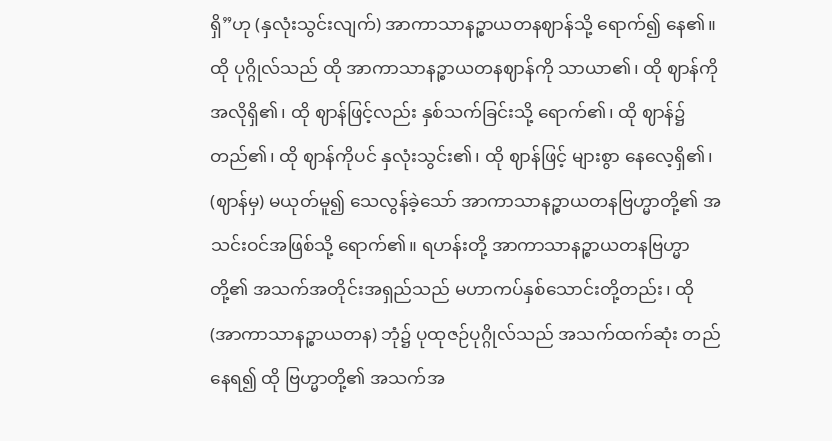ရှိ”ဟု (နှလုံးသွင်းလျက်) အာကာသာနဉ္စာယတနဈာန်သို့ ရောက်၍ နေ၏။ ထို ပုဂ္ဂိုလ်သည် ထို အာကာသာနဉ္စာယတနဈာန်ကို သာယာ၏၊ ထို ဈာန်ကို အလိုရှိ၏၊ ထို ဈာန်ဖြင့်လည်း နှစ်သက်ခြင်းသို့ ရောက်၏၊ ထို ဈာန်၌ တည်၏၊ ထို ဈာန်ကိုပင် နှလုံးသွင်း၏၊ ထို ဈာန်ဖြင့် များစွာ နေလေ့ရှိ၏၊ (ဈာန်မှ) မယုတ်မူ၍ သေလွန်ခဲ့သော် အာကာသာနဉ္စာယတနဗြဟ္မာတို့၏ အသင်းဝင်အဖြစ်သို့ ရောက်၏။ ရဟန်းတို့ အာကာသာနဉ္စာယတနဗြဟ္မာတို့၏ အသက်အတိုင်းအရှည်သည် မဟာကပ်နှစ်သောင်းတို့တည်း၊ ထို (အာကာသာနဉ္စာယတန) ဘုံ၌ ပုထုဇဉ်ပုဂ္ဂိုလ်သည် အသက်ထက်ဆုံး တည်နေရ၍ ထို ဗြဟ္မာတို့၏ အသက်အ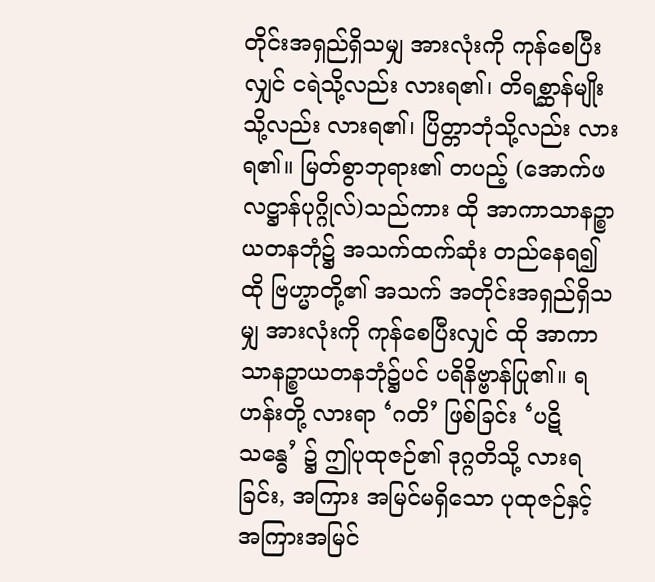တိုင်းအရှည်ရှိသမျှ အားလုံးကို ကုန်စေပြီးလျှင် ငရဲသို့လည်း လားရ၏၊ တိရစ္ဆာန်မျိုးသို့လည်း လားရ၏၊ ပြိတ္တာဘုံသို့လည်း လားရ၏။ မြတ်စွာဘုရား၏ တပည့် (အောက်ဖလဋ္ဌာန်ပုဂ္ဂိုလ်)သည်ကား ထို အာကာသာနဉ္စာယတနဘုံ၌ အသက်ထက်ဆုံး တည်နေရ၍ ထို ဗြဟ္မာတို့၏ အသက် အတိုင်းအရှည်ရှိသမျှ အားလုံးကို ကုန်စေပြီးလျှင် ထို အာကာသာနဉ္စာယတနဘုံ၌ပင် ပရိနိဗ္ဗာန်ပြု၏။ ရဟန်းတို့ လားရာ ‘ဂတိ’ ဖြစ်ခြင်း ‘ပဋိသန္ဓေ’ ၌ ဤပုထုဇဉ်၏ ဒုဂ္ဂတိသို့ လားရခြင်း, အကြား အမြင်မရှိသော ပုထုဇဉ်နှင့် အကြားအမြင်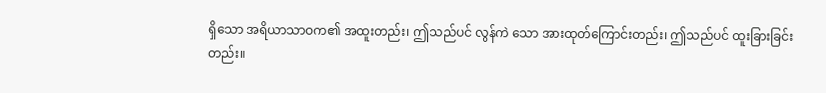ရှိသော အရိယာသာဝက၏ အထူးတည်း၊ ဤသည်ပင် လွန်ကဲ သော အားထုတ်ကြောင်းတည်း၊ ဤသည်ပင် ထူးခြားခြင်းတည်း။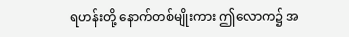ရဟန်းတို့ နောက်တစ်မျိုးကား ဤလောက၌ အ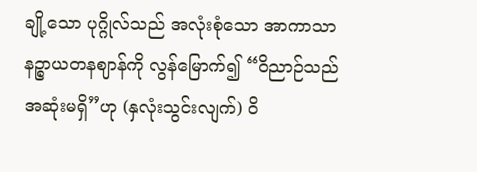ချို့သော ပုဂ္ဂိုလ်သည် အလုံးစုံသော အာကာသာနဉ္စာယတနဈာန်ကို လွန်မြောက်၍ “ဝိညာဉ်သည် အဆုံးမရှိ”ဟု (နှလုံးသွင်းလျက်) ဝိ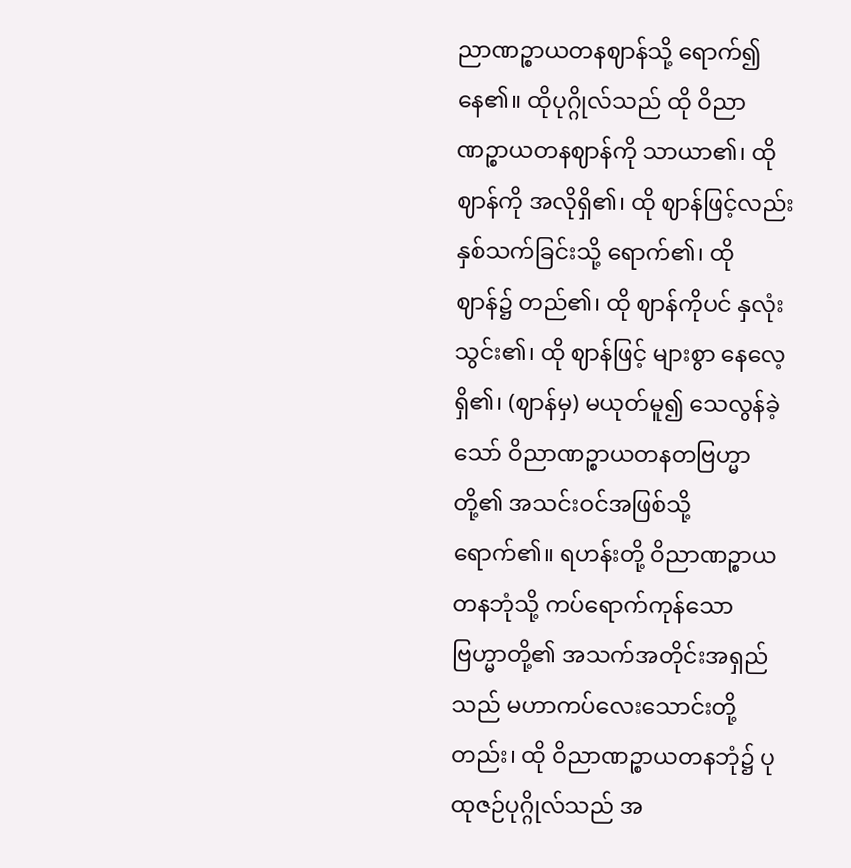ညာဏဉ္စာယတနဈာန်သို့ ရောက်၍ နေ၏။ ထိုပုဂ္ဂိုလ်သည် ထို ဝိညာဏဉ္စာယတနဈာန်ကို သာယာ၏၊ ထို ဈာန်ကို အလိုရှိ၏၊ ထို ဈာန်ဖြင့်လည်း နှစ်သက်ခြင်းသို့ ရောက်၏၊ ထို ဈာန်၌ တည်၏၊ ထို ဈာန်ကိုပင် နှလုံးသွင်း၏၊ ထို ဈာန်ဖြင့် များစွာ နေလေ့ရှိ၏၊ (ဈာန်မှ) မယုတ်မူ၍ သေလွန်ခဲ့သော် ဝိညာဏဉ္စာယတနတဗြဟ္မာတို့၏ အသင်းဝင်အဖြစ်သို့ ရောက်၏။ ရဟန်းတို့ ဝိညာဏဉ္စာယတနဘုံသို့ ကပ်ရောက်ကုန်သော ဗြဟ္မာတို့၏ အသက်အတိုင်းအရှည်သည် မဟာကပ်လေးသောင်းတို့တည်း၊ ထို ဝိညာဏဉ္စာယတနဘုံ၌ ပုထုဇဉ်ပုဂ္ဂိုလ်သည် အ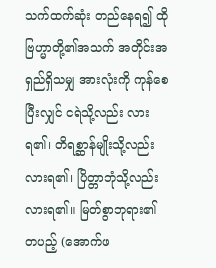သက်ထက်ဆုံး တည်နေရ၍ ထို ဗြဟ္မာတို့၏အသက် အတိုင်းအရှည်ရှိသမျှ အားလုံးကို ကုန်စေပြီးလျှင် ငရဲသို့လည်း လားရ၏၊ တိရစ္ဆာန်မျိုးသို့လည်း လားရ၏၊ ပြိတ္တာဘုံသို့လည်း လားရ၏။ မြတ်စွာဘုရား၏ တပည့် (အောက်ဖ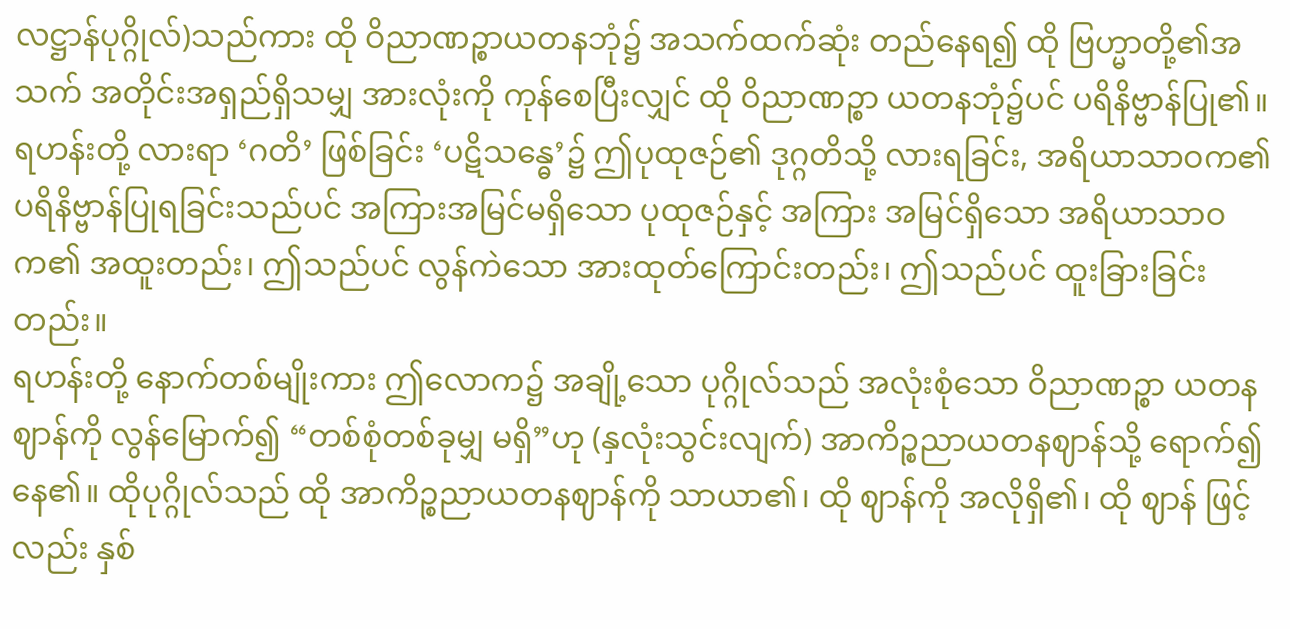လဋ္ဌာန်ပုဂ္ဂိုလ်)သည်ကား ထို ဝိညာဏဉ္စာယတနဘုံ၌ အသက်ထက်ဆုံး တည်နေရ၍ ထို ဗြဟ္မာတို့၏အသက် အတိုင်းအရှည်ရှိသမျှ အားလုံးကို ကုန်စေပြီးလျှင် ထို ဝိညာဏဉ္စာ ယတနဘုံ၌ပင် ပရိနိဗ္ဗာန်ပြု၏။ ရဟန်းတို့ လားရာ ‘ဂတိ’ ဖြစ်ခြင်း ‘ပဋိသန္ဓေ’၌ ဤပုထုဇဉ်၏ ဒုဂ္ဂတိသို့ လားရခြင်း, အရိယာသာဝက၏ ပရိနိဗ္ဗာန်ပြုရခြင်းသည်ပင် အကြားအမြင်မရှိသော ပုထုဇဉ်နှင့် အကြား အမြင်ရှိသော အရိယာသာဝက၏ အထူးတည်း၊ ဤသည်ပင် လွန်ကဲသော အားထုတ်ကြောင်းတည်း၊ ဤသည်ပင် ထူးခြားခြင်းတည်း။
ရဟန်းတို့ နောက်တစ်မျိုးကား ဤလောက၌ အချို့သော ပုဂ္ဂိုလ်သည် အလုံးစုံသော ဝိညာဏဉ္စာ ယတနဈာန်ကို လွန်မြောက်၍ “တစ်စုံတစ်ခုမျှ မရှိ”ဟု (နှလုံးသွင်းလျက်) အာကိဉ္စညာယတနဈာန်သို့ ရောက်၍ နေ၏။ ထိုပုဂ္ဂိုလ်သည် ထို အာကိဉ္စညာယတနဈာန်ကို သာယာ၏၊ ထို ဈာန်ကို အလိုရှိ၏၊ ထို ဈာန် ဖြင့်လည်း နှစ်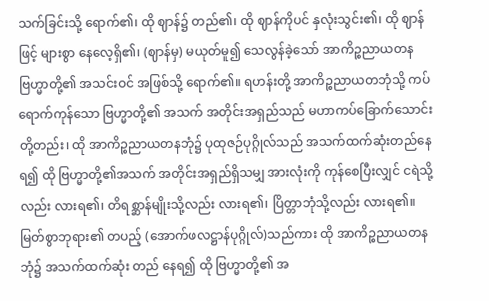သက်ခြင်းသို့ ရောက်၏၊ ထို ဈာန်၌ တည်၏၊ ထို ဈာန်ကိုပင် နှလုံးသွင်း၏၊ ထို ဈာန်ဖြင့် များစွာ နေလေ့ရှိ၏၊ (ဈာန်မှ) မယုတ်မူ၍ သေလွန်ခဲ့သော် အာကိဉ္စညာယတနဗြဟ္မာတို့၏ အသင်းဝင် အဖြစ်သို့ ရောက်၏။ ရဟန်းတို့ အာကိဉ္စညာယတဘုံသို့ ကပ်ရောက်ကုန်သော ဗြဟ္မာတို့၏ အသက် အတိုင်းအရှည်သည် မဟာကပ်ခြောက်သောင်းတို့တည်း၊ ထို အာကိဉ္စညာယတနဘုံ၌ ပုထုဇဉ်ပုဂ္ဂိုလ်သည် အသက်ထက်ဆုံးတည်နေရ၍ ထို ဗြဟ္မာတို့၏အသက် အတိုင်းအရှည်ရှိသမျှ အားလုံးကို ကုန်စေပြီးလျှင် ငရဲသို့လည်း လားရ၏၊ တိရစ္ဆာန်မျိုးသို့လည်း လားရ၏၊ ပြိတ္တာဘုံသို့လည်း လားရ၏။ မြတ်စွာဘုရား၏ တပည့် (အောက်ဖလဋ္ဌာန်ပုဂ္ဂိုလ်)သည်ကား ထို အာကိဉ္စညာယတနဘုံ၌ အသက်ထက်ဆုံး တည် နေရ၍ ထို ဗြဟ္မာတို့၏ အ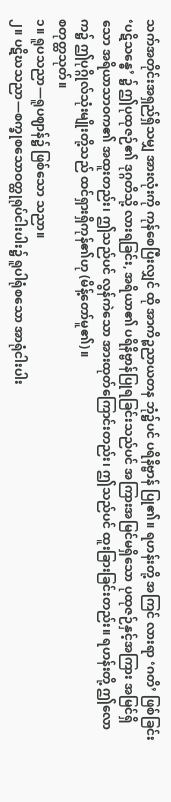သက်အတိုင်းအရှည်ရှိသမျှ အားလုံးကို ကုန်စေပြီးလျှင် ထို အာကိဉ္စညာယတန ဘုံ၌ပင် ပရိနိဗ္ဗာန် ပြု၏။ ရဟန်းတို့ အကြင် လားရာ ‘ဂတိ’ ဖြစ်ခြင်း ‘ပဋိသန္ဓေ’ ၌ ဤပုထုဇဉ်၏ ဒုဂ္ဂတိသို့ လားရခြင်း, အရိယာ၏ ပရိနိဗ္ဗာန်ပြုရခြင်းသည်ပင် အကြားအမြင်မရှိသော ပုထုဇဉ်နှင့်အကြား အမြင်ရှိသော အရိယာသာဝက၏ အထူးတည်း၊ ဤသည်ပင် လွန်ကဲသော အားထုတ်ကြောင်းတည်း၊ ဤသည်ပင် ထူးခြားခြင်းတည်း။ ရဟန်းတို့ ဤလောက၌ ဤပုဂ္ဂိုလ်သုံးမျိုးတို့သည် ထင်ရှားရှိကုန်၏ဟု (မိန့်တော်မူ၏)။
စတုတ္ထသုတ်။
၁။ ရူပသညာ—ရူပဈာန်၌ ဖြစ်သော သညာ။
၂။ ပဋိဃသညာ—စက္ခုစသောဝတ္ထုရုပ်ငါးပါး၌ ရူပါရုံစသော အာရုံငါးပါး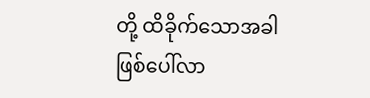တို့ ထိခိုက်သောအခါ ဖြစ်ပေါ်လာ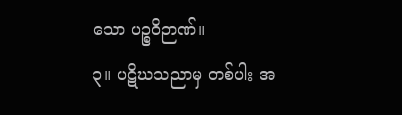သော ပဉ္စဝိဉာဏ်။
၃။ ပဋိဃသညာမှ တစ်ပါး အ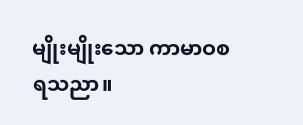မျိုးမျိုးသော ကာမာဝစရသညာ။